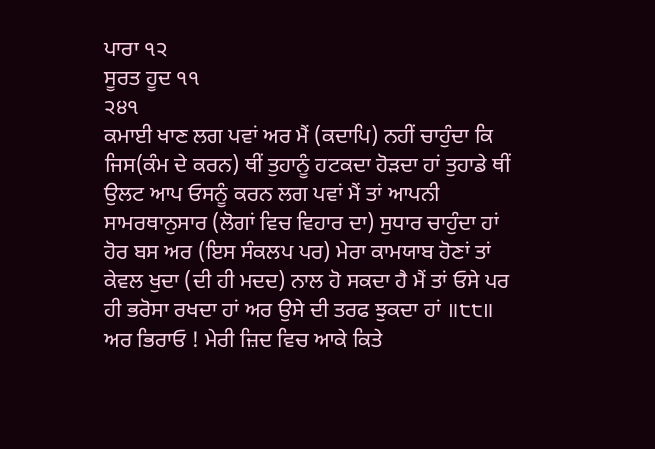ਪਾਰਾ ੧੨
ਸੂਰਤ ਹੂਦ ੧੧
੨੪੧
ਕਮਾਈ ਖਾਣ ਲਗ ਪਵਾਂ ਅਰ ਮੈਂ (ਕਦਾਪਿ) ਨਹੀਂ ਚਾਹੁੰਦਾ ਕਿ ਜਿਸ(ਕੰਮ ਦੇ ਕਰਨ) ਥੀਂ ਤੁਹਾਨੂੰ ਹਟਕਦਾ ਹੋੜਦਾ ਹਾਂ ਤੁਹਾਡੇ ਥੀਂ ਉਲਟ ਆਪ ਓਸਨੂੰ ਕਰਨ ਲਗ ਪਵਾਂ ਮੈਂ ਤਾਂ ਆਪਨੀ ਸਾਮਰਥਾਨੁਸਾਰ (ਲੋਗਾਂ ਵਿਚ ਵਿਹਾਰ ਦਾ) ਸੁਧਾਰ ਚਾਹੁੰਦਾ ਹਾਂ ਹੋਰ ਬਸ ਅਰ (ਇਸ ਸੰਕਲਪ ਪਰ) ਮੇਰਾ ਕਾਮਯਾਬ ਹੋਣਾਂ ਤਾਂ ਕੇਵਲ ਖੁਦਾ (ਦੀ ਹੀ ਮਦਦ) ਨਾਲ ਹੋ ਸਕਦਾ ਹੈ ਮੈਂ ਤਾਂ ਓਸੇ ਪਰ ਹੀ ਭਰੋਸਾ ਰਖਦਾ ਹਾਂ ਅਰ ਉਸੇ ਦੀ ਤਰਫ ਝੁਕਦਾ ਹਾਂ ॥੮੮॥ ਅਰ ਭਿਰਾਓ ! ਮੇਰੀ ਜ਼ਿਦ ਵਿਚ ਆਕੇ ਕਿਤੇ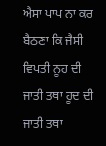ਐਸਾ ਪਾਪ ਨਾ ਕਰ ਬੈਠਣਾ ਕਿ ਜੈਸੀ ਵਿਪਤੀ ਨੂਹ ਦੀ ਜਾਤੀ ਤਥਾ ਹੂਦ ਦੀ ਜਾਤੀ ਤਥਾ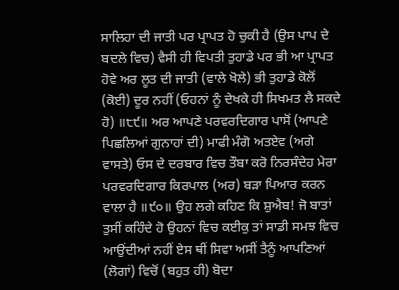ਸਾਲਿਹਾ ਦੀ ਜਾਤੀ ਪਰ ਪ੍ਰਾਪਤ ਹੋ ਚੁਕੀ ਹੈ (ਉਸ ਪਾਪ ਦੇ ਬਦਲੇ ਵਿਚ) ਵੈਸੀ ਹੀ ਵਿਪਤੀ ਤੁਹਾਡੇ ਪਰ ਭੀ ਆ ਪ੍ਰਾਪਤ ਹੋਵੇ ਅਰ ਲੂਤ ਦੀ ਜਾਤੀ (ਵਾਲੇ ਖੋਲੇ) ਭੀ ਤੁਹਾਡੇ ਕੋਲੋਂ (ਕੋਈ) ਦੂਰ ਨਹੀਂ (ਓਹਨਾਂ ਨੂੰ ਦੇਖਕੇ ਹੀ ਸਿਖਮਤ ਲੈ ਸਕਦੇ ਹੋ) ॥੮੯॥ ਅਰ ਆਪਣੇ ਪਰਵਰਦਿਗਾਰ ਪਾਸੋਂ (ਆਪਣੇ ਪਿਛਲਿਆਂ ਗੁਨਾਹਾਂ ਦੀ) ਮਾਫੀ ਮੰਗੋ ਅਤਏਵ (ਅਗੇ ਵਾਸਤੇ) ਓਸ ਦੇ ਦਰਬਾਰ ਵਿਚ ਤੌਬਾ ਕਰੋ ਨਿਰਸੰਦੇਹ ਮੇਰਾ ਪਰਵਰਦਿਗਾਰ ਕਿਰਪਾਲ (ਅਰ) ਬੜਾ ਪਿਆਰ ਕਰਨ ਵਾਲਾ ਹੈ ॥੯੦॥ ਉਹ ਲਗੇ ਕਹਿਣ ਕਿ ਸ਼ੁਐਬ! ਜੋ ਬਾਤਾਂ ਤੁਸੀਂ ਕਹਿੰਦੇ ਹੋ ਉਹਨਾਂ ਵਿਚ ਕਈਕੁ ਤਾਂ ਸਾਡੀ ਸਮਝ ਵਿਚ ਆਉਂਦੀਆਂ ਨਹੀਂ ਏਸ ਥੀਂ ਸਿਵਾ ਅਸੀਂ ਤੈਨੂੰ ਆਪਣਿਆਂ (ਲੋਗਾਂ) ਵਿਚੋਂ (ਬਹੁਤ ਹੀ) ਬੋਦਾ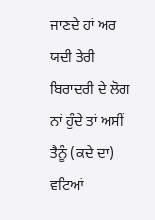ਜਾਣਦੇ ਹਾਂ ਅਰ ਯਦੀ ਤੇਰੀ ਬਿਰਾਦਰੀ ਦੇ ਲੋਗ ਨਾਂ ਹੁੰਦੇ ਤਾਂ ਅਸੀਂ ਤੈਨੂੰ (ਕਦੇ ਦਾ) ਵਟਿਆਂ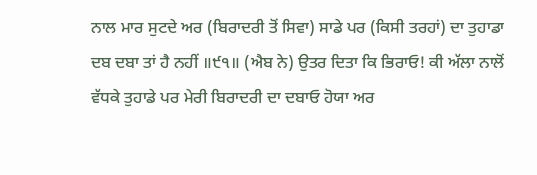ਨਾਲ ਮਾਰ ਸੁਟਦੇ ਅਰ (ਬਿਰਾਦਰੀ ਤੋਂ ਸਿਵਾ) ਸਾਡੇ ਪਰ (ਕਿਸੀ ਤਰਹਾਂ) ਦਾ ਤੁਹਾਡਾ ਦਬ ਦਬਾ ਤਾਂ ਹੈ ਨਹੀਂ ॥੯੧॥ (ਐਬ ਨੇ) ਉਤਰ ਦਿਤਾ ਕਿ ਭਿਰਾਓ! ਕੀ ਅੱਲਾ ਨਾਲੋਂ ਵੱਧਕੇ ਤੁਹਾਡੇ ਪਰ ਮੇਰੀ ਬਿਰਾਦਰੀ ਦਾ ਦਬਾਓ ਹੋਯਾ ਅਰ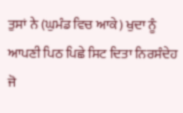ਤੁਸਾਂ ਨੇ (ਘੁਮੰਡ ਵਿਚ ਆਕੇ) ਖੁਦਾ ਨੂੰ ਆਪਣੀ ਪਿਠ ਪਿਛੇ ਸਿਟ ਦਿਤਾ ਨਿਰਸੰਦੇਹ ਜੋ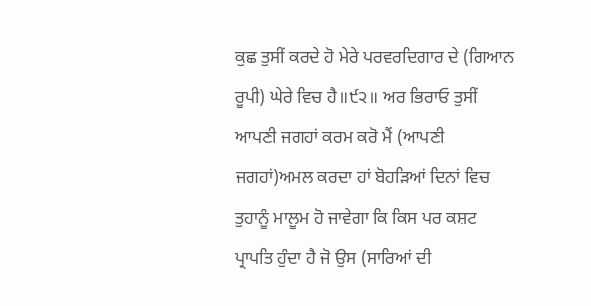ਕੁਛ ਤੁਸੀਂ ਕਰਦੇ ਹੋ ਮੇਰੇ ਪਰਵਰਦਿਗਾਰ ਦੇ (ਗਿਆਨ ਰੂਪੀ) ਘੇਰੇ ਵਿਚ ਹੈ॥੯੨॥ ਅਰ ਭਿਰਾਓ ਤੁਸੀਂ ਆਪਣੀ ਜਗਹਾਂ ਕਰਮ ਕਰੋ ਮੈਂ (ਆਪਣੀ ਜਗਹਾਂ)ਅਮਲ ਕਰਦਾ ਹਾਂ ਬੋਹੜਿਆਂ ਦਿਨਾਂ ਵਿਚ ਤੁਹਾਨੂੰ ਮਾਲੂਮ ਹੋ ਜਾਵੇਗਾ ਕਿ ਕਿਸ ਪਰ ਕਸ਼ਟ ਪ੍ਰਾਪਤਿ ਹੁੰਦਾ ਹੈ ਜੋ ਉਸ (ਸਾਰਿਆਂ ਦੀ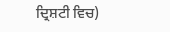ਦ੍ਰਿਸ਼ਟੀ ਵਿਚ)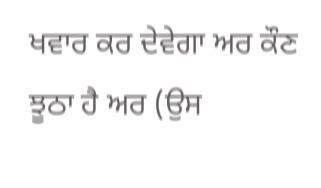ਖਵਾਰ ਕਰ ਦੇਵੇਗਾ ਅਰ ਕੌਣ ਝੂਠਾ ਹੈ ਅਰ (ਉਸ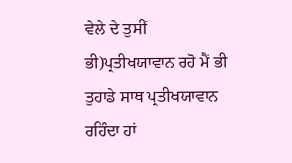ਵੇਲੇ ਦੇ ਤੁਸੀਂ ਭੀ)ਪ੍ਰਤੀਖਯਾਵਾਨ ਰਹੋ ਮੈਂ ਭੀ ਤੁਹਾਡੇ ਸਾਥ ਪ੍ਰਤੀਖਯਾਵਾਨ ਰਹਿੰਦਾ ਹਾਂ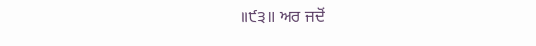॥੯੩॥ ਅਰ ਜਦੋਂ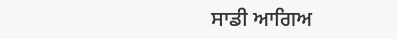ਸਾਡੀ ਆਗਿਅ